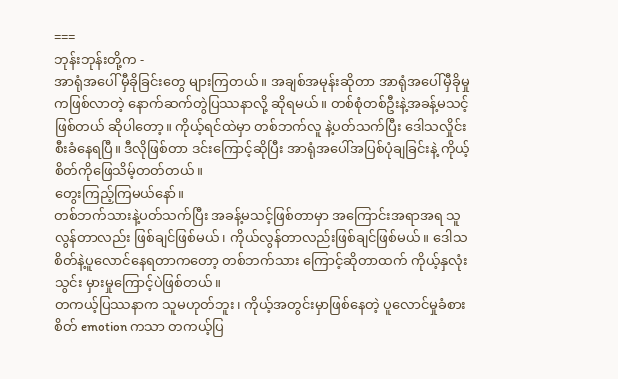===
ဘုန်းဘုန်းတို့က -
အာရုံအပေါ် မှီခိုခြင်းတွေ များကြတယ်။ အချစ်အမုန်းဆိုတာ အာရုံအပေါ်မှီခိုမှုကဖြစ်လာတဲ့ နောက်ဆက်တွဲပြဿနာလို့ ဆိုရမယ်။ တစ်စုံတစ်ဦးနဲ့အခန့်မသင့်ဖြစ်တယ် ဆိုပါတော့။ ကိုယ့်ရင်ထဲမှာ တစ်ဘက်လူ နဲ့ပတ်သက်ပြီး ဒေါသလှိုင်းစီးခံနေရပြီ။ ဒီလိုဖြစ်တာ ဒင်းကြောင့်ဆိုပြီး အာရုံအပေါ်အပြစ်ပုံချခြင်းနဲ့ ကိုယ့်စိတ်ကိုဖြေသိမ့်တတ်တယ်။
တွေးကြည့်ကြမယ်နော်။
တစ်ဘက်သားနဲ့ပတ်သက်ပြီး အခန့်မသင့်ဖြစ်တာမှာ အကြောင်းအရာအရ သူလွန်တာလည်း ဖြစ်ချင်ဖြစ်မယ်၊ ကိုယ်လွန်တာလည်းဖြစ်ချင်ဖြစ်မယ်။ ဒေါသစိတ်နဲ့ပူလောင်နေရတာကတော့ တစ်ဘက်သား ကြောင့်ဆိုတာထက် ကိုယ့်နှလုံးသွင်း မှားမှုကြောင့်ပဲဖြစ်တယ်။
တကယ့်ပြဿနာက သူမဟုတ်ဘူး၊ ကိုယ့်အတွင်းမှာဖြစ်နေတဲ့ ပူလောင်မှုခံစားစိတ် emotion ကသာ တကယ့်ပြ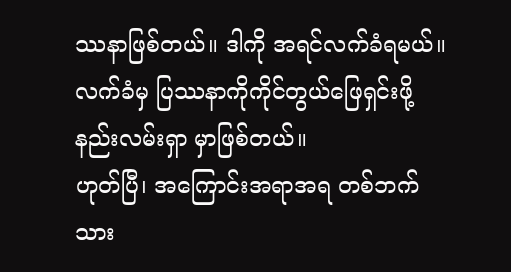ဿနာဖြစ်တယ်။ ဒါကို အရင်လက်ခံရမယ်။ လက်ခံမှ ပြဿနာကိုကိုင်တွယ်ဖြေရှင်းဖို့ နည်းလမ်းရှာ မှာဖြစ်တယ်။
ဟုတ်ပြီ၊ အကြောင်းအရာအရ တစ်ဘက်သား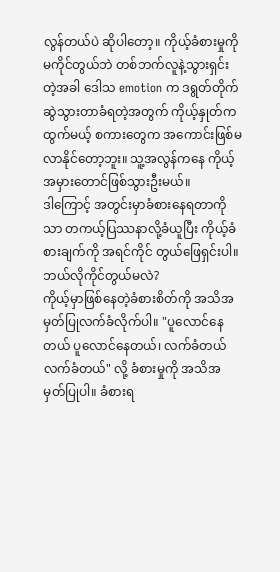လွန်တယ်ပဲ ဆိုပါတော့။ ကိုယ့်ခံစားမှုကိုမကိုင်တွယ်ဘဲ တစ်ဘက်လူနဲ့သွားရှင်းတဲ့အခါ ဒေါသ emotion က ဒရွတ်တိုက်ဆွဲသွားတာခံရတဲ့အတွက် ကိုယ့်နှုတ်ကထွက်မယ့် စကားတွေက အကောင်းဖြစ်မလာနိုင်တော့ဘူး။ သူ့အလွန်ကနေ ကိုယ့်အမှားတောင်ဖြစ်သွားဦးမယ်။
ဒါကြောင့် အတွင်းမှာခံစားနေရတာကိုသာ တကယ့်ပြဿနာလို့ခံယူပြီး ကိုယ့်ခံစားချက်ကို အရင်ကိုင် တွယ်ဖြေရှင်းပါ။
ဘယ်လိုကိုင်တွယ်မလဲ?
ကိုယ့်မှာဖြစ်နေတဲ့ခံစားစိတ်ကို အသိအမှတ်ပြုလက်ခံလိုက်ပါ။ "ပူလောင်နေတယ် ပူလောင်နေတယ်၊ လက်ခံတယ် လက်ခံတယ်" လို့ ခံစားမှုကို အသိအမှတ်ပြုပါ။ ခံစားရ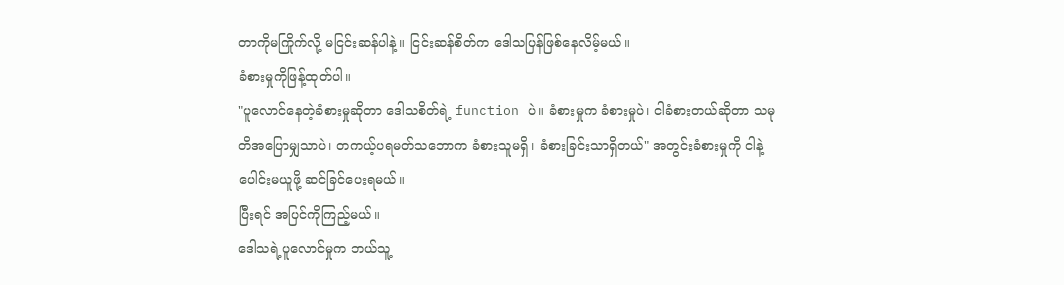တာကိုမကြိုက်လို့ မငြင်းဆန်ပါနဲ့။ ငြင်းဆန်စိတ်က ဒေါသပြန်ဖြစ်နေလိမ့်မယ်။
ခံစားမှုကိုဖြန့်ထုတ်ပါ။
"ပူလောင်နေတဲ့ခံစားမှုဆိုတာ ဒေါသစိတ်ရဲ့ function ပဲ။ ခံစားမှုက ခံစားမှုပဲ၊ ငါခံစားတယ်ဆိုတာ သမုတိအပြောမျှသာပဲ၊ တကယ့်ပရမတ်သဘောက ခံစားသူမရှိ၊ ခံစားခြင်းသာရှိတယ်" အတွင်းခံစားမှုကို ငါနဲ့ပေါင်းမယူဖို့ ဆင်ခြင်ပေးရမယ်။
ပြီးရင် အပြင်ကိုကြည့်မယ်။
ဒေါသရဲ့ပူလောင်မှုက ဘယ်သူ့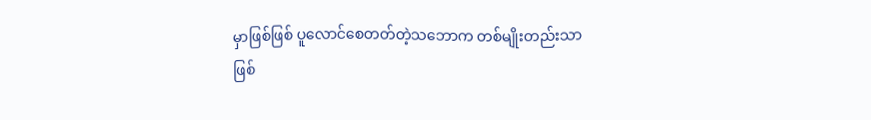မှာဖြစ်ဖြစ် ပူလောင်စေတတ်တဲ့သဘောက တစ်မျိုးတည်းသာဖြစ်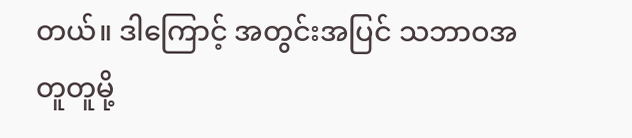တယ်။ ဒါကြောင့် အတွင်းအပြင် သဘာဝအတူတူမို့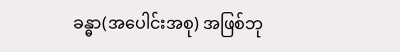ခန္ဓာ(အပေါင်းအစု) အဖြစ်ဘု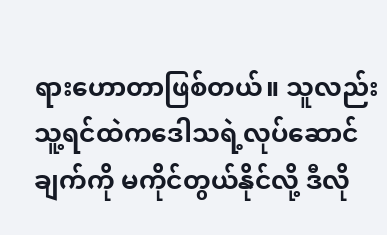ရားဟောတာဖြစ်တယ်။ သူလည်း သူ့ရင်ထဲကဒေါသရဲ့လုပ်ဆောင်ချက်ကို မကိုင်တွယ်နိုင်လို့ ဒီလို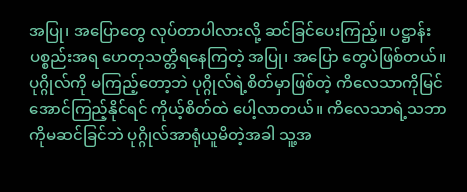အပြု၊ အပြောတွေ လုပ်တာပါလားလို့ ဆင်ခြင်ပေးကြည့်။ ပဋ္ဌာန်းပစ္စည်းအရ ဟေတုသတ္တိရနေကြတဲ့ အပြု၊ အပြော တွေပဲဖြစ်တယ်။ ပုဂ္ဂိုလ်ကို မကြည့်တော့ဘဲ ပုဂ္ဂိုလ်ရဲ့စိတ်မှာဖြစ်တဲ့ ကိလေသာကိုမြင်အောင်ကြည့်နိုင်ရင် ကိုယ့်စိတ်ထဲ ပေါ့လာတယ်။ ကိလေသာရဲ့သဘာကိုမဆင်ခြင်ဘဲ ပုဂ္ဂိုလ်အာရုံယူမိတဲ့အခါ သူ့အ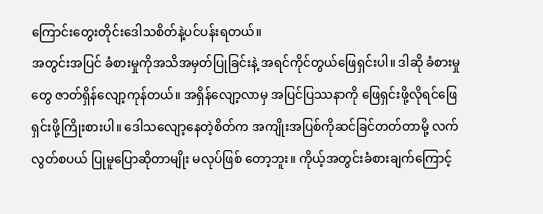ကြောင်းတွေးတိုင်းဒေါသစိတ်နဲ့ပင်ပန်းရတယ်။
အတွင်းအပြင် ခံစားမှုကိုအသိအမှတ်ပြုခြင်းနဲ့ အရင်ကိုင်တွယ်ဖြေရှင်းပါ။ ဒါဆို ခံစားမှုတွေ ဇာတ်ရှိန်လျော့ကုန်တယ်။ အရှိန်လျော့လာမှ အပြင်ပြဿနာကို ဖြေရှင်းဖို့လိုရင်ဖြေရှင်းဖို့ကြိုးစားပါ။ ဒေါသလျော့နေတဲ့စိတ်က အကျိုးအပြစ်ကိုဆင်ခြင်တတ်တာမို့ လက်လွတ်စပယ် ပြုမူပြောဆိုတာမျိုး မလုပ်ဖြစ် တော့ဘူး။ ကိုယ့်အတွင်းခံစားချက်ကြောင့်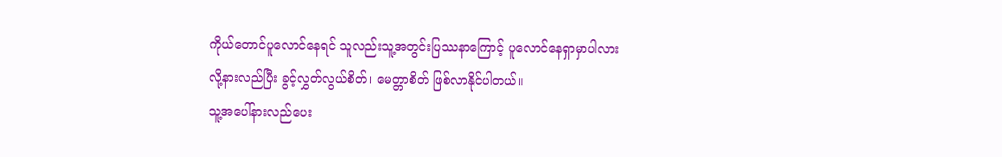ကိုယ်တောင်ပူလောင်နေရင် သူလည်းသူ့အတွင်းပြဿနာကြောင့် ပူလောင်နေရှာမှာပါလားလို့နားလည်ပြီး ခွင့်လွှတ်လွယ်စိတ်၊ မေတ္တာစိတ် ဖြစ်လာနိုင်ပါတယ်။
သူ့အပေါ်နားလည်ပေး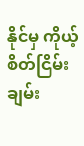နိုင်မှ ကိုယ့်စိတ်ငြိမ်းချမ်း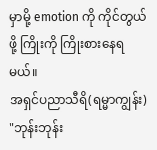မှာမို့ emotion ကို ကိုင်တွယ်ဖို့ ကြိုးကို ကြိုးစားနေရမယ်။
အရှင်ပညာသီရိ(ရမ္မာကျွန်း)
"ဘုန်းဘုန်း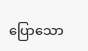ပြောသော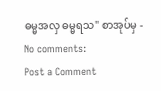ဓမ္မအလှ ဓမ္မရသ" စာအုပ်မှ -
No comments:
Post a Comment